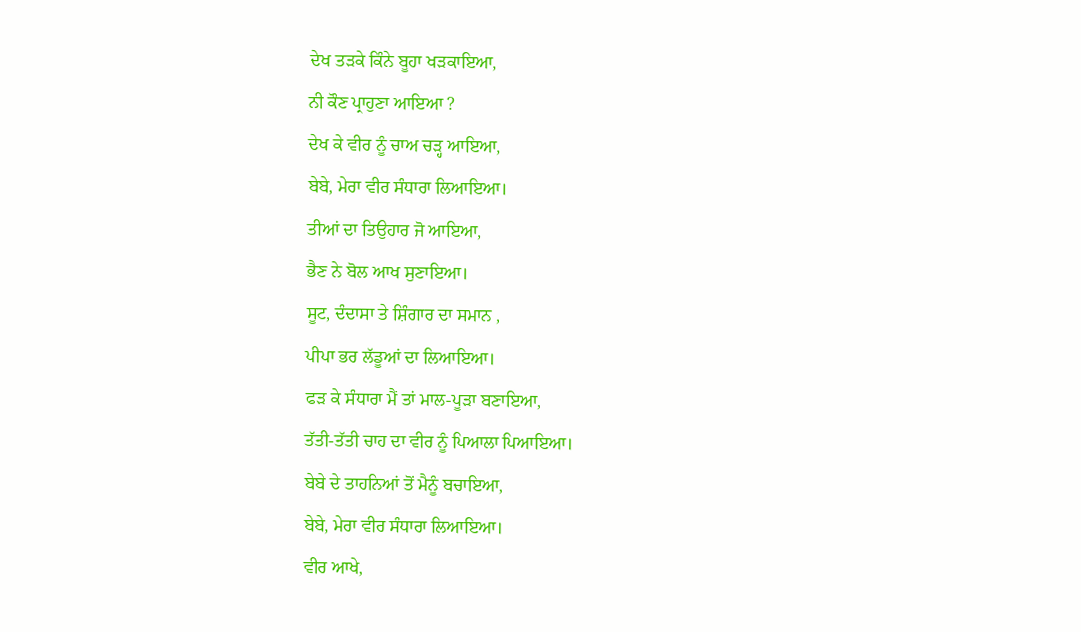ਦੇਖ ਤੜਕੇ ਕਿੰਨੇ ਬੂਹਾ ਖੜਕਾਇਆ,
ਨੀ ਕੌਣ ਪ੍ਰਾਹੁਣਾ ਆਇਆ ?
ਦੇਖ ਕੇ ਵੀਰ ਨੂੰ ਚਾਅ ਚੜ੍ਹ ਆਇਆ,
ਬੇਬੇ, ਮੇਰਾ ਵੀਰ ਸੰਧਾਰਾ ਲਿਆਇਆ।
ਤੀਆਂ ਦਾ ਤਿਉਹਾਰ ਜੋ ਆਇਆ,
ਭੈਣ ਨੇ ਬੋਲ ਆਖ ਸੁਣਾਇਆ।
ਸੂਟ, ਦੰਦਾਸਾ ਤੇ ਸ਼ਿੰਗਾਰ ਦਾ ਸਮਾਨ ,
ਪੀਪਾ ਭਰ ਲੱਡੂਆਂ ਦਾ ਲਿਆਇਆ।
ਫੜ ਕੇ ਸੰਧਾਰਾ ਮੈਂ ਤਾਂ ਮਾਲ-ਪੂੜਾ ਬਣਾਇਆ,
ਤੱਤੀ-ਤੱਤੀ ਚਾਹ ਦਾ ਵੀਰ ਨੂੰ ਪਿਆਲਾ ਪਿਆਇਆ।
ਬੇਬੇ ਦੇ ਤਾਹਨਿਆਂ ਤੋਂ ਮੈਨੂੰ ਬਚਾਇਆ,
ਬੇਬੇ, ਮੇਰਾ ਵੀਰ ਸੰਧਾਰਾ ਲਿਆਇਆ।
ਵੀਰ ਆਖੇ,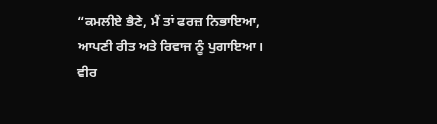“ਕਮਲੀਏ ਭੈਣੇ, ਮੈਂ ਤਾਂ ਫਰਜ਼ ਨਿਭਾਇਆ,
ਆਪਣੀ ਰੀਤ ਅਤੇ ਰਿਵਾਜ ਨੂੰ ਪੁਗਾਇਆ।
ਵੀਰ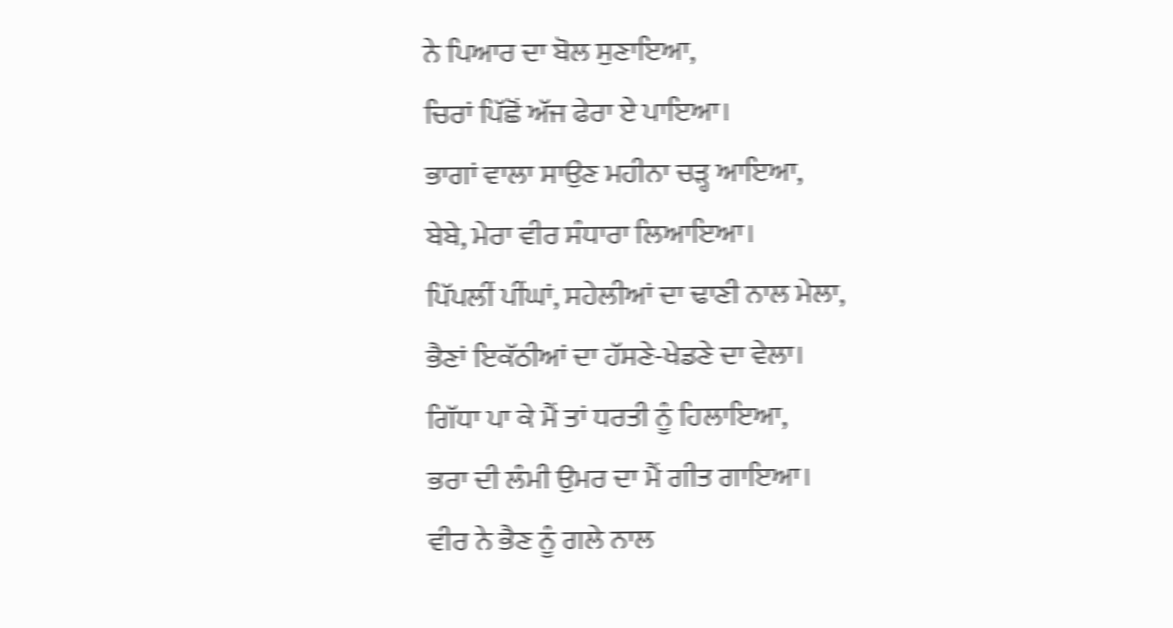ਨੇ ਪਿਆਰ ਦਾ ਬੋਲ ਸੁਣਾਇਆ,
ਚਿਰਾਂ ਪਿੱਛੋਂ ਅੱਜ ਫੇਰਾ ਏ ਪਾਇਆ।
ਭਾਗਾਂ ਵਾਲਾ ਸਾਉਣ ਮਹੀਨਾ ਚੜ੍ਹ ਆਇਆ,
ਬੇਬੇ, ਮੇਰਾ ਵੀਰ ਸੰਧਾਰਾ ਲਿਆਇਆ।
ਪਿੱਪਲੀਂ ਪੀਂਘਾਂ, ਸਹੇਲੀਆਂ ਦਾ ਢਾਣੀ ਨਾਲ ਮੇਲਾ,
ਭੈਣਾਂ ਇਕੱਠੀਆਂ ਦਾ ਹੱਸਣੇ-ਖੇਡਣੇ ਦਾ ਵੇਲਾ।
ਗਿੱਧਾ ਪਾ ਕੇ ਮੈਂ ਤਾਂ ਧਰਤੀ ਨੂੰ ਹਿਲਾਇਆ,
ਭਰਾ ਦੀ ਲੰਮੀ ਉਮਰ ਦਾ ਮੈਂ ਗੀਤ ਗਾਇਆ।
ਵੀਰ ਨੇ ਭੈਣ ਨੂੰ ਗਲੇ ਨਾਲ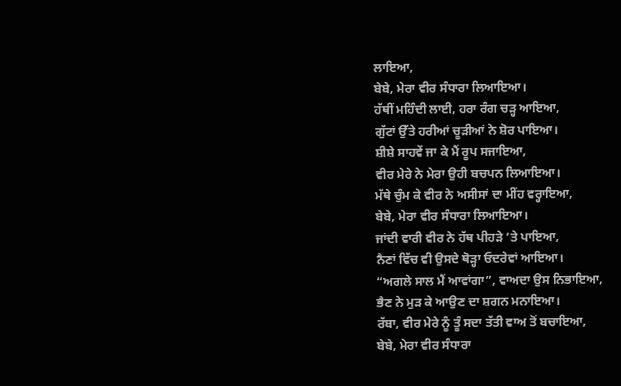ਲਾਇਆ,
ਬੇਬੇ, ਮੇਰਾ ਵੀਰ ਸੰਧਾਰਾ ਲਿਆਇਆ।
ਹੱਥੀਂ ਮਹਿੰਦੀ ਲਾਈ, ਹਰਾ ਰੰਗ ਚੜ੍ਹ ਆਇਆ,
ਗੁੱਟਾਂ ਉੱਤੇ ਹਰੀਆਂ ਚੂੜੀਆਂ ਨੇ ਸ਼ੋਰ ਪਾਇਆ।
ਸ਼ੀਸ਼ੇ ਸਾਹਵੇਂ ਜਾ ਕੇ ਮੈਂ ਰੂਪ ਸਜਾਇਆ,
ਵੀਰ ਮੇਰੇ ਨੇ ਮੇਰਾ ਉਹੀ ਬਚਪਨ ਲਿਆਇਆ।
ਮੱਥੇ ਚੁੰਮ ਕੇ ਵੀਰ ਨੇ ਅਸੀਸਾਂ ਦਾ ਮੀਂਹ ਵਰ੍ਹਾਇਆ,
ਬੇਬੇ, ਮੇਰਾ ਵੀਰ ਸੰਧਾਰਾ ਲਿਆਇਆ।
ਜਾਂਦੀ ਵਾਰੀ ਵੀਰ ਨੇ ਹੱਥ ਪੀਹੜੇ ‘ਤੇ ਪਾਇਆ,
ਨੈਣਾਂ ਵਿੱਚ ਵੀ ਉਸਦੇ ਥੋੜ੍ਹਾ ਓਦਰੇਵਾਂ ਆਇਆ।
“ਅਗਲੇ ਸਾਲ ਮੈਂ ਆਵਾਂਗਾ”, ਵਾਅਦਾ ਉਸ ਨਿਭਾਇਆ,
ਭੈਣ ਨੇ ਮੁੜ ਕੇ ਆਉਣ ਦਾ ਸ਼ਗਨ ਮਨਾਇਆ।
ਰੱਬਾ, ਵੀਰ ਮੇਰੇ ਨੂੰ ਤੂੰ ਸਦਾ ਤੱਤੀ ਵਾਅ ਤੋਂ ਬਚਾਇਆ,
ਬੇਬੇ, ਮੇਰਾ ਵੀਰ ਸੰਧਾਰਾ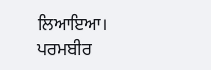ਲਿਆਇਆ।
ਪਰਮਬੀਰ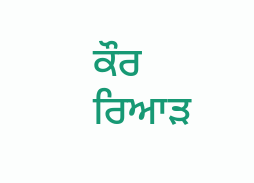ਕੌਰ ਰਿਆੜ